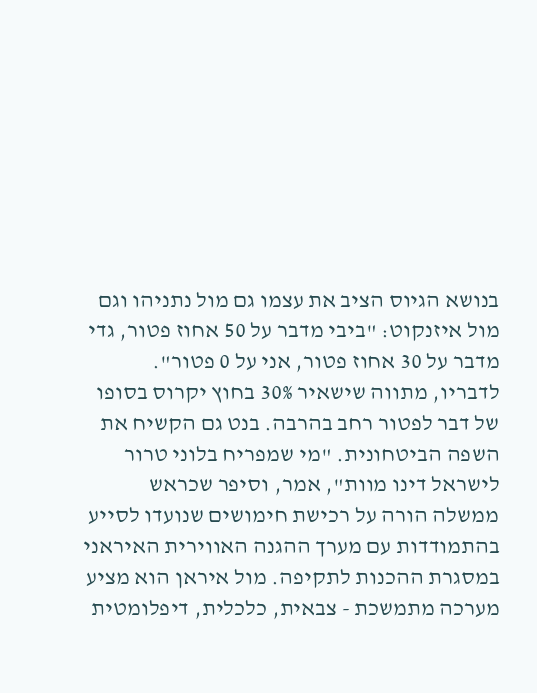בנושא הגיוס הציב את עצמו גם מול נתניהו וגם מול איזנקוט: "ביבי מדבר על 50 אחוז פטור, גדי מדבר על 30 אחוז פטור, אני על 0 פטור". לדבריו, מתווה שישאיר 30% בחוץ יקרוס בסופו של דבר לפטור רחב בהרבה. בנט גם הקשיח את השפה הביטחונית. "מי שמפריח בלוני טרור לישראל דינו מוות", אמר, וסיפר שכראש ממשלה הורה על רכישת חימושים שנועדו לסייע בהתמודדות עם מערך ההגנה האווירית האיראני במסגרת ההכנות לתקיפה. מול איראן הוא מציע מערכה מתמשכת - צבאית, כלכלית, דיפלומטית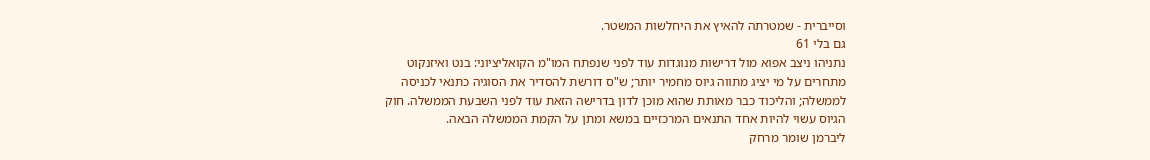וסייברית - שמטרתה להאיץ את היחלשות המשטר.
גם בלי 61
נתניהו ניצב אפוא מול דרישות מנוגדות עוד לפני שנפתח המו"מ הקואליציוני: בנט ואיזנקוט מתחרים על מי יציג מתווה גיוס מחמיר יותר; ש"ס דורשת להסדיר את הסוגיה כתנאי לכניסה לממשלה; והליכוד כבר מאותת שהוא מוכן לדון בדרישה הזאת עוד לפני השבעת הממשלה. חוק הגיוס עשוי להיות אחד התנאים המרכזיים במשא ומתן על הקמת הממשלה הבאה.
ליברמן שומר מרחק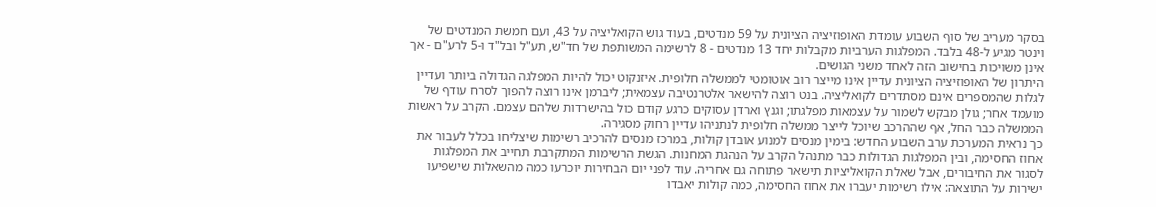בסקר מעריב של סוף השבוע עומדת האופוזיציה הציונית על 59 מנדטים, בעוד גוש הקואליציה על 43, ועם חמשת המנדטים של וינטר מגיע ל-48 בלבד. המפלגות הערביות מקבלות יחד 13 מנדטים - 8 לרשימה המשותפת של חד"ש, תע"ל ובל"ד ו-5 לרע"ם - אך אינן משויכות בחישוב הזה לאחד משני הגושים.
היתרון של האופוזיציה הציונית עדיין אינו מייצר רוב אוטומטי לממשלה חלופית. איזנקוט יכול להיות המפלגה הגדולה ביותר ועדיין לגלות שהמספרים אינם מסתדרים לקואליציה. בנט רוצה להישאר אלטרנטיבה עצמאית; ליברמן אינו רוצה להפוך לסרח עודף של מועמד אחר; גולן מבקש לשמור על עצמאות מפלגתו; וגנץ וארדן עסוקים כרגע קודם כול בהישרדות שלהם עצמם. הקרב על ראשות הממשלה כבר החל, אף שההרכב שיוכל לייצר ממשלה חלופית לנתניהו עדיין רחוק מסגירה.
כך נראית המערכת ערב השבוע החדש: בימין מנסים למנוע אובדן קולות, במרכז מנסים להרכיב רשימות שיצליחו בכלל לעבור את אחוז החסימה, ובין המפלגות הגדולות כבר מתנהל הקרב על הנהגת המחנות. הגשת הרשימות המתקרבת תחייב את המפלגות לסגור את החיבורים, אבל שאלת הקואליציות תישאר פתוחה גם אחריה. עוד לפני יום הבחירות יוכרעו כמה מהשאלות שישפיעו ישירות על התוצאה: אילו רשימות יעברו את אחוז החסימה, כמה קולות יאבדו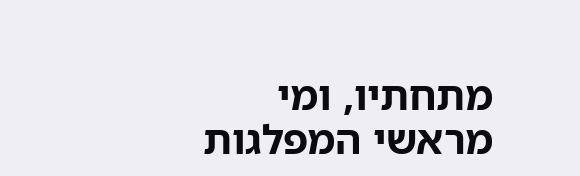מתחתיו, ומי מראשי המפלגות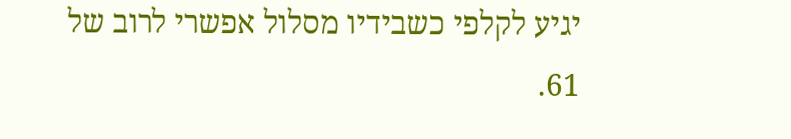יגיע לקלפי כשבידיו מסלול אפשרי לרוב של 61.